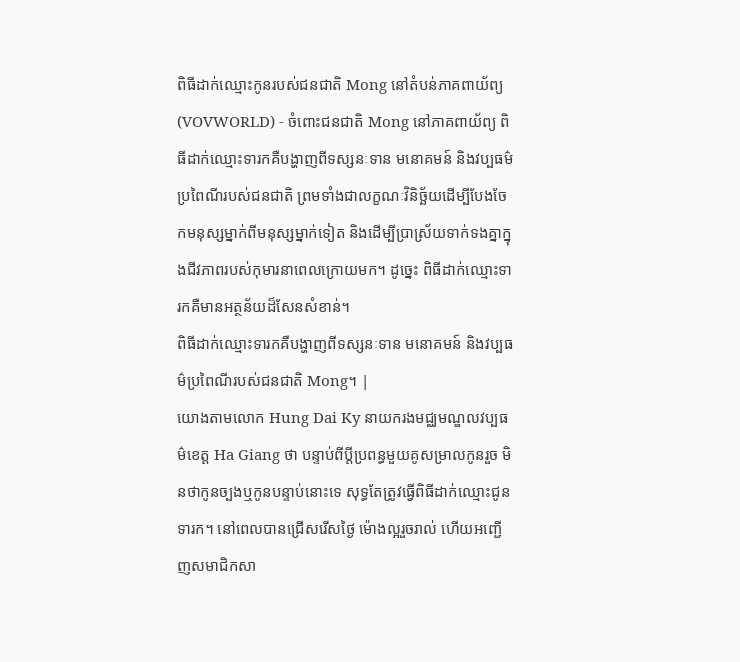ពិធីដាក់ឈ្មោះកូនរបស់ជនជាតិ Mong នៅតំបន់ភាគពាយ័ព្យ
(VOVWORLD) - ចំពោះជនជាតិ Mong នៅភាគពាយ័ព្យ ពិធីដាក់ឈ្មោះទារកគឺបង្ហាញពីទស្សនៈទាន មនោគមន៍ និងវប្បធម៌ប្រពៃណីរបស់ជនជាតិ ព្រមទាំងជាលក្ខណៈវិនិច្ឆ័យដើម្បីបែងចែកមនុស្សម្នាក់ពីមនុស្សម្នាក់ទៀត និងដើម្បីប្រាស្រ័យទាក់ទងគ្នាក្នុងជីវភាពរបស់កុមារនាពេលក្រោយមក។ ដូច្នេះ ពិធីដាក់ឈ្មោះទារកគឺមានអត្ថន័យដ៏សែនសំខាន់។
ពិធីដាក់ឈ្មោះទារកគឺបង្ហាញពីទស្សនៈទាន មនោគមន៍ និងវប្បធម៌ប្រពៃណីរបស់ជនជាតិ Mong។ |
យោងតាមលោក Hung Dai Ky នាយករងមជ្ឈមណ្ឌលវប្បធម៌ខេត្ត Ha Giang ថា បន្ទាប់ពីប្ដីប្រពន្ធមួយគូសម្រាលកូនរួច មិនថាកូនច្បងឬកូនបន្ទាប់នោះទេ សុទ្ធតែត្រូវធ្វើពិធីដាក់ឈ្មោះជូនទារក។ នៅពេលបានជ្រើសរើសថ្ងៃ ម៉ោងល្អរួចរាល់ ហើយអញ្ជើញសមាជិកសា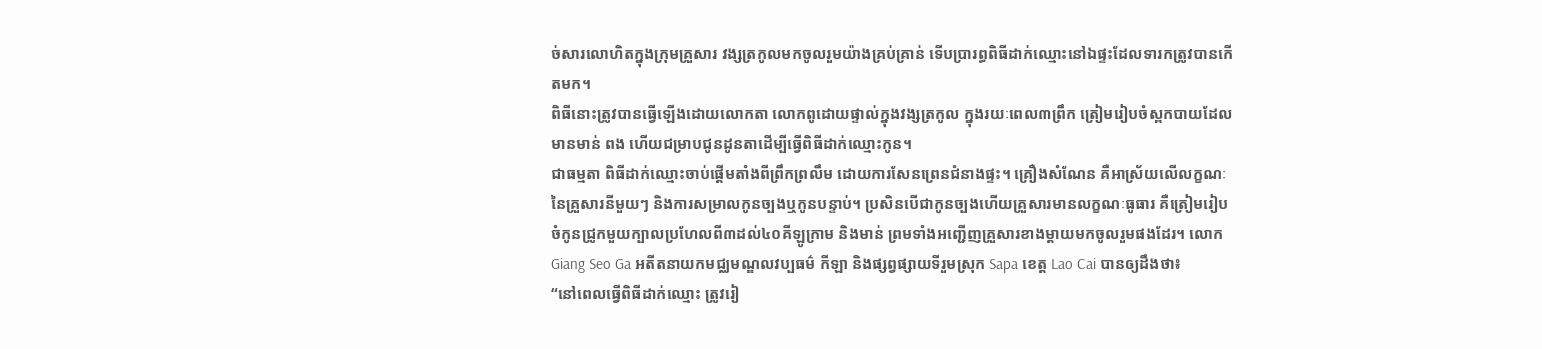ច់សារលោហិតក្នុងក្រុមគ្រួសារ វង្សត្រកូលមកចូលរួមយ៉ាងគ្រប់គ្រាន់ ទើបប្រារព្ធពិធីដាក់ឈ្មោះនៅឯផ្ទះដែលទារកត្រូវបានកើតមក។
ពិធីនោះត្រូវបានធ្វើឡើងដោយលោកតា លោកពូដោយផ្ទាល់ក្នុងវង្សត្រកូល ក្នុងរយៈពេល៣ព្រឹក ត្រៀមរៀបចំស្ពកបាយដែលមានមាន់ ពង ហើយជម្រាបជូនដូនតាដើម្បីធ្វើពិធីដាក់ឈ្មោះកូន។
ជាធម្មតា ពិធីដាក់ឈ្មោះចាប់ផ្ដើមតាំងពីព្រឹកព្រលឹម ដោយការសែនព្រេនជំនាងផ្ទះ។ គ្រឿងសំណែន គឺអាស្រ័យលើលក្ខណៈនៃគ្រួសារនីមួយៗ និងការសម្រាលកូនច្បងឬកូនបន្ទាប់។ ប្រសិនបើជាកូនច្បងហើយគ្រួសារមានលក្ខណៈធូធារ គឺត្រៀមរៀបចំកូនជ្រូកមួយក្បាលប្រហែលពី៣ដល់៤០គីឡូក្រាម និងមាន់ ព្រមទាំងអញ្ជើញគ្រួសារខាងម្ដាយមកចូលរួមផងដែរ។ លោក Giang Seo Ga អតីតនាយកមជ្ឈមណ្ឌលវប្បធម៌ កីឡា និងផ្សព្វផ្សាយទីរួមស្រុក Sapa ខេត្ត Lao Cai បានឲ្យដឹងថា៖
“នៅពេលធ្វើពិធីដាក់ឈ្មោះ ត្រូវរៀ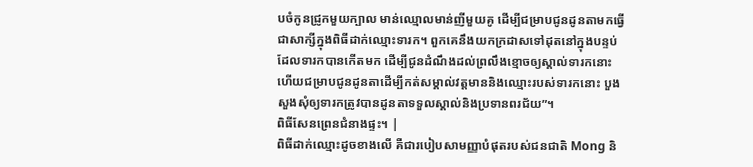បចំកូនជ្រូកមួយក្បាល មាន់ឈ្មោលមាន់ញីមួយគូ ដើម្បីជម្រាបជូនដូនតាមកធ្វើជាសាក្សីក្នុងពិធីដាក់ឈ្មោះទារក។ ពួកគេនឹងយកក្រដាសទៅដុតនៅក្នុងបន្ទប់ដែលទារកបានកើតមក ដើម្បីជូនដំណឹងដល់ព្រលឹងខ្មោចឲ្យស្គាល់ទារកនោះ ហើយជម្រាបជូនដូនតាដើម្បីកត់សម្គាល់វត្តមាននិងឈ្មោះរបស់ទារកនោះ បួងសួងសុំឲ្យទារកត្រូវបានដូនតាទទួលស្គាល់និងប្រទានពរជ័យ”។
ពិធីសែនព្រេនជំនាងផ្ទះ។ |
ពិធីដាក់ឈ្មោះដូចខាងលើ គឺជារបៀបសាមញ្ញាបំផុតរបស់ជនជាតិ Mong និ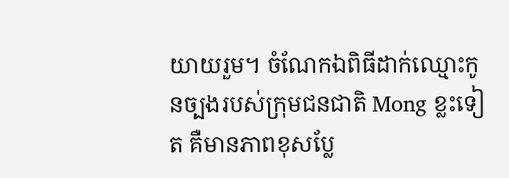យាយរួម។ ចំណែកឯពិធីដាក់ឈ្មោះកូនច្បងរបស់ក្រុមជនជាតិ Mong ខ្លះទៀត គឺមានភាពខុសប្លែ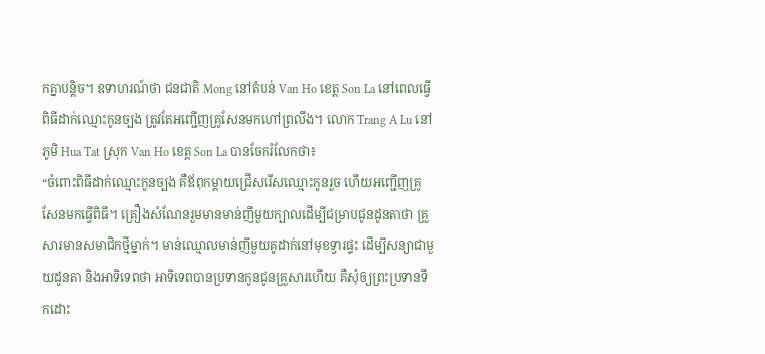កគ្នាបន្តិច។ ឧទាហរណ៍ថា ជនជាតិ Mong នៅតំបន់ Van Ho ខេត្ត Son La នៅពេលធ្វើពិធីដាក់ឈ្មោះកូនច្បង ត្រូវតែអញ្ជើញគ្រូសែនមកហៅព្រលឹង។ លោក Trang A Lu នៅភូមិ Hua Tat ស្រុក Van Ho ខេត្ត Son La បានចែករំលែកថា៖
“ចំពោះពិធីដាក់ឈ្មោះកូនច្បង គឺឪពុកម្ដាយជ្រើសរើសឈ្មោះកូនរួច ហើយអញ្ជើញគ្រូសែនមកធ្វើពិធី។ គ្រឿងសំណែនរួមមានមាន់ញីមួយក្បាលដើម្បីជម្រាបជូនដូនតាថា គ្រួសារមានសមាជិកថ្មីម្នាក់។ មាន់ឈ្មោលមាន់ញីមួយគូដាក់នៅមុខទ្វារផ្ទះ ដើម្បីសន្យាជាមួយដូនតា និងអាទិទេពថា អាទិទេពបានប្រទានកូនជូនគ្រួសារហើយ គឺសុំឲ្យព្រះប្រទានទឹកដោះ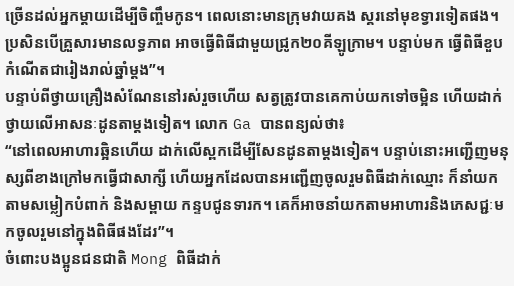ច្រើនដល់អ្នកម្ដាយដើម្បីចិញ្ចឹមកូន។ ពេលនោះមានក្រុមវាយគង ស្គរនៅមុខទ្វារទៀតផង។ ប្រសិនបើគ្រួសារមានលទ្ធភាព អាចធ្វើពិធីជាមួយជ្រូក២០គីឡូក្រាម។ បន្ទាប់មក ធ្វើពិធីខួបកំណើតជារៀងរាល់ឆ្នាំម្ដង”។
បន្ទាប់ពីថ្វាយគ្រឿងសំណែននៅរស់រួចហើយ សត្វត្រូវបានគេកាប់យកទៅចម្អិន ហើយដាក់ថ្វាយលើអាសនៈដូនតាម្ដងទៀត។ លោក Ga បានពន្យល់ថា៖
“នៅពេលអាហារឆ្អិនហើយ ដាក់លើស្ពកដើម្បីសែនដូនតាម្ដងទៀត។ បន្ទាប់នោះអញ្ជើញមនុស្សពីខាងក្រៅមកធ្វើជាសាក្សី ហើយអ្នកដែលបានអញ្ជើញចូលរួមពិធីដាក់ឈ្មោះ ក៏នាំយកតាមសម្លៀកបំពាក់ និងសម្ពាយ កន្ទបជូនទារក។ គេក៏អាចនាំយកតាមអាហារនិងភេសជ្ជៈមកចូលរួមនៅក្នុងពិធីផងដែរ”។
ចំពោះបងប្អូនជនជាតិ Mong ពិធីដាក់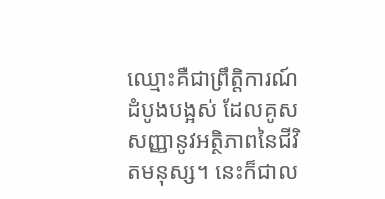ឈ្មោះគឺជាព្រឹត្តិការណ៍ដំបូងបង្អស់ ដែលគូសសញ្ញានូវអត្ថិភាពនៃជីវិតមនុស្ស។ នេះក៏ជាល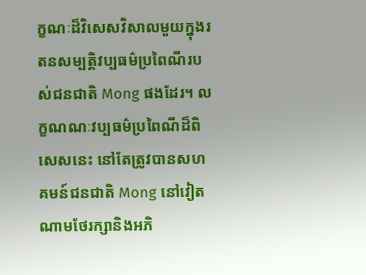ក្ខណៈដ៏វិសេសវិសាលមួយក្នុងរតនសម្បត្តិវប្បធម៌ប្រពៃណីរបស់ជនជាតិ Mong ផងដែរ។ លក្ខណណៈវប្បធម៌ប្រពៃណីដ៏ពិសេសនេះ នៅតែត្រូវបានសហគមន៍ជនជាតិ Mong នៅវៀតណាមថែរក្សានិងអភិ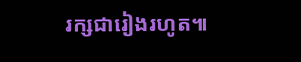រក្សជារៀងរហូត៕